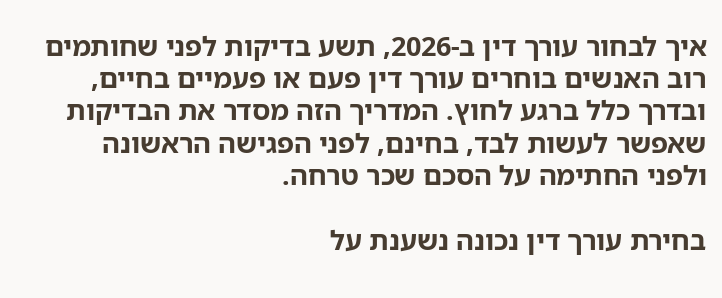איך לבחור עורך דין ב-2026, תשע בדיקות לפני שחותמים
רוב האנשים בוחרים עורך דין פעם או פעמיים בחיים, ובדרך כלל ברגע לחוץ. המדריך הזה מסדר את הבדיקות שאפשר לעשות לבד, בחינם, לפני הפגישה הראשונה ולפני החתימה על הסכם שכר טרחה.

בחירת עורך דין נכונה נשענת על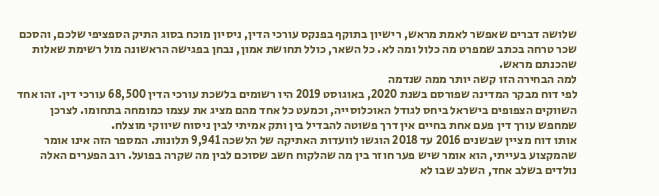שלושה דברים שאפשר לאמת מראש, רישיון בתוקף בפנקס עורכי הדין, ניסיון מוכח בסוג התיק הספציפי שלכם, והסכם שכר טרחה בכתב שמפרט מה כלול ומה לא. כל השאר, כולל תחושת אמון, נבחן בפגישה הראשונה מול רשימת שאלות שהכנתם מראש.
למה הבחירה הזו קשה יותר ממה שנדמה
לפי דוח מבקר המדינה שפורסם בשנת 2020, באוגוסט 2019 היו רשומים בלשכת עורכי הדין 68,500 עורכי דין. זהו אחד השווקים הצפופים בישראל ביחס לגודל האוכלוסייה, וכמעט כל אחד מהם מציג את עצמו כמומחה בתחומו. לצרכן שמחפש עורך דין פעם אחת בחיים אין דרך פשוטה להבדיל בין ותק אמיתי לבין ניסוח שיווקי מוצלח.
אותו דוח מציין שבשנים 2016 עד 2018 הוגשו לוועדות האתיקה של הלשכה 9,941 תלונות. המספר הזה אינו אומר שהמקצוע בעייתי, הוא אומר שיש פער חוזר בין מה שהלקוח חשב שסוכם לבין מה שקרה בפועל. רוב הפערים האלה נולדים בשלב אחד, השלב שבו לא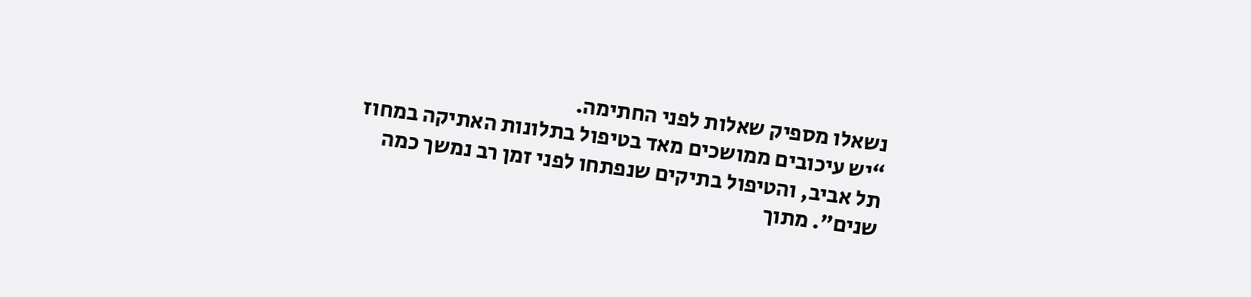נשאלו מספיק שאלות לפני החתימה.
“יש עיכובים ממושכים מאד בטיפול בתלונות האתיקה במחוז תל אביב, והטיפול בתיקים שנפתחו לפני זמן רב נמשך כמה שנים”. מתוך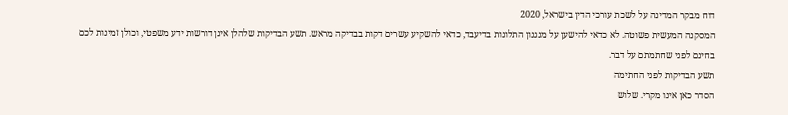דוח מבקר המדינה על לשכת עורכי הדין בישראל, 2020
המסקנה המעשית פשוטה. לא כדאי להישען על מנגנון התלונות בדיעבד, כדאי להשקיע עשרים דקות בבדיקה מראש. תשע הבדיקות שלהלן אינן דורשות ידע משפטי, וכולן זמינות לכם בחינם לפני שחתמתם על דבר.
תשע הבדיקות לפני החתימה
הסדר כאן אינו מקרי. שלוש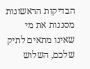הבדיקות הראשונות מסננות את מי שאינו מתאים לתיק שלכם, השלוש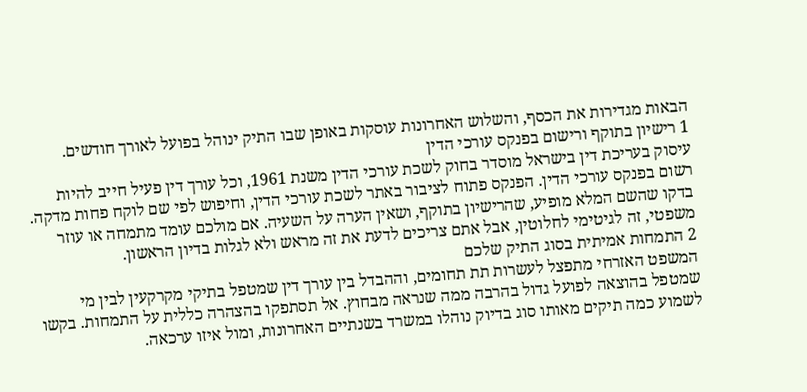הבאות מגדירות את הכסף, והשלוש האחרונות עוסקות באופן שבו התיק ינוהל בפועל לאורך חודשים.
1 רישיון בתוקף ורישום בפנקס עורכי הדין
עיסוק בעריכת דין בישראל מוסדר בחוק לשכת עורכי הדין משנת 1961, וכל עורך דין פעיל חייב להיות רשום בפנקס עורכי הדין. הפנקס פתוח לציבור באתר לשכת עורכי הדין, וחיפוש לפי שם לוקח פחות מדקה. בדקו שהשם המלא מופיע, שהרישיון בתוקף, ושאין הערה על השעיה. אם מולכם עומד מתמחה או עוזר משפטי, זה לגיטימי לחלוטין, אבל אתם צריכים לדעת את זה מראש ולא לגלות בדיון הראשון.
2 התמחות אמיתית בסוג התיק שלכם
המשפט האזרחי מתפצל לעשרות תת תחומים, וההבדל בין עורך דין שמטפל בתיקי מקרקעין לבין מי שמטפל בהוצאה לפועל גדול בהרבה ממה שנראה מבחוץ. אל תסתפקו בהצהרה כללית על התמחות. בקשו לשמוע כמה תיקים מאותו סוג בדיוק נוהלו במשרד בשנתיים האחרונות, ומול איזו ערכאה.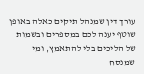עורך דין שמנהל תיקים כאלה באופן שוטף יענה לכם במספרים ובשמות של הליכים בלי להתאמץ, ומי שמנסח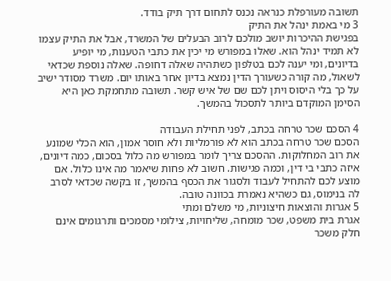תשובה מעורפלת כנראה נכנס לתחום דרך תיק בודד.
3 מי באמת ינהל את התיק
בפגישת ההיכרות יושב מולכם לרוב הבעלים של המשרד, אבל את התיק עצמו לא תמיד ינהל הוא. שאלו במפורש מי יכין את כתבי הטענות, מי יופיע בדיונים, ומי יענה לכם בטלפון כשתהיה שאלה דחופה. שאלה נוספת שכדאי לשאול, מה קורה כשעורך הדין נמצא בדיון אחר באותו יום. משרד מסודר ישיב על כך בלי היסוס ויתן לכם שם של איש קשר. תשובה מתחמקת כאן היא הסימן המוקדם ביותר לתסכול בהמשך.

4 הסכם שכר טרחה בכתב, לפני תחילת העבודה
הסכם שכר טרחה בכתב הוא לא פורמליות ולא חוסר אמון, הוא הכלי שמונע את רוב המחלוקות. ההסכם צריך לומר במפורש מה כלול בסכום, כמה דיונים, איזה כתבי בי דין, וכמה פגישות. חשוב לא פחות שיאמר מה אינו כלול. אם מוצע לכם להתחיל לעבוד ולסגור את הכסף בהמשך, זו בקשה שכדאי לסרב לה בנימוס, גם כשהיא נאמרת בכוונה טובה.
5 אגרות והוצאות חיצוניות, מי משלם ומתי
אגרת בית משפט, שכר מומחה, שליחויות, צילומי מסמכים ותרגומים אינם חלק משכר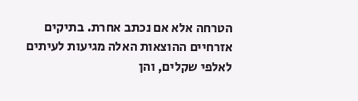הטרחה אלא אם נכתב אחרת. בתיקים אזרחיים ההוצאות האלה מגיעות לעיתים לאלפי שקלים, והן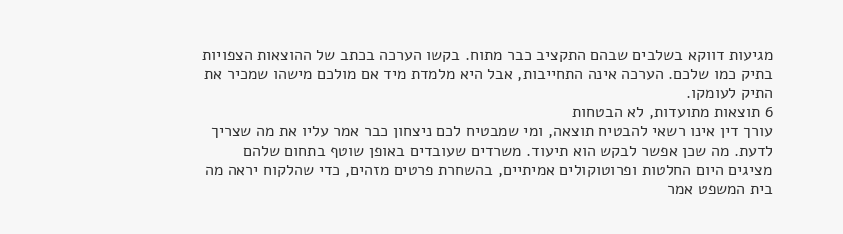מגיעות דווקא בשלבים שבהם התקציב כבר מתוח. בקשו הערכה בכתב של ההוצאות הצפויות בתיק כמו שלכם. הערכה אינה התחייבות, אבל היא מלמדת מיד אם מולכם מישהו שמכיר את התיק לעומקו.
6 תוצאות מתועדות, לא הבטחות
עורך דין אינו רשאי להבטיח תוצאה, ומי שמבטיח לכם ניצחון כבר אמר עליו את מה שצריך לדעת. מה שכן אפשר לבקש הוא תיעוד. משרדים שעובדים באופן שוטף בתחום שלהם מציגים היום החלטות ופרוטוקולים אמיתיים, בהשחרת פרטים מזהים, כדי שהלקוח יראה מה בית המשפט אמר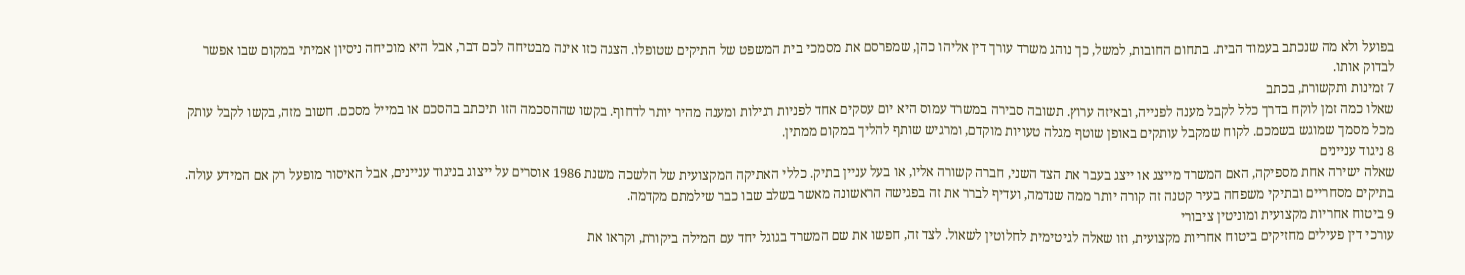בפועל ולא מה שנכתב בעמוד הבית. בתחום החובות, למשל, כך נוהג משרד עורך דין אליהו כהן, שמפרסם את מסמכי בית המשפט של התיקים שטופלו. הצגה כזו אינה מבטיחה לכם דבר, אבל היא מוכיחה ניסיון אמיתי במקום שבו אפשר לבדוק אותו.
7 זמינות ותקשורת, בכתב
שאלו כמה זמן לוקח בדרך כלל לקבל מענה לפנייה, ובאיזה ערוץ. תשובה סבירה במשרד עמוס היא יום עסקים אחד לפניות רגילות ומענה מהיר יותר לדחוף. בקשו שההסכמה הזו תיכתב בהסכם או במייל מסכם. חשוב מזה, בקשו לקבל עותק מכל מסמך שמוגש בשמכם. לקוח שמקבל עותקים באופן שוטף מגלה טעויות מוקדם, ומרגיש שותף להליך במקום ממתין.
8 ניגוד עניינים
שאלה ישירה אחת מספיקה, האם המשרד מייצג או ייצג בעבר את הצד השני, חברה קשורה אליו, או בעל עניין בתיק. כללי האתיקה המקצועית של הלשכה משנת 1986 אוסרים על ייצוג בניגוד עניינים, אבל האיסור מופעל רק אם המידע עולה. בתיקים מסחריים ובתיקי משפחה בעיר קטנה זה קורה יותר ממה שנדמה, ועדיף לברר את זה בפגישה הראשונה מאשר בשלב שבו כבר שילמתם מקדמה.
9 ביטוח אחריות מקצועית ומוניטין ציבורי
עורכי דין פעילים מחזיקים ביטוח אחריות מקצועית, וזו שאלה לגיטימית לחלוטין לשאול. לצד זה, חפשו את שם המשרד בגוגל יחד עם המילה ביקורת, וקראו את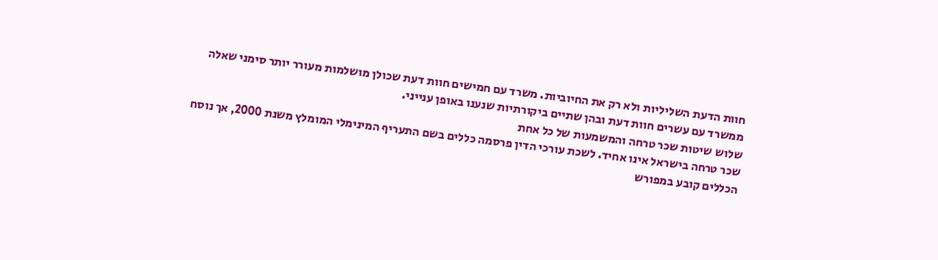חוות הדעת השליליות ולא רק את החיוביות. משרד עם חמישים חוות דעת שכולן מושלמות מעורר יותר סימני שאלה ממשרד עם עשרים חוות דעת ובהן שתיים ביקורתיות שנענו באופן ענייני.
שלוש שיטות שכר טרחה והמשמעות של כל אחת
שכר טרחה בישראל אינו אחיד. לשכת עורכי הדין פרסמה כללים בשם התעריף המינימלי המומלץ משנת 2000, אך נוסח הכללים קובע במפורש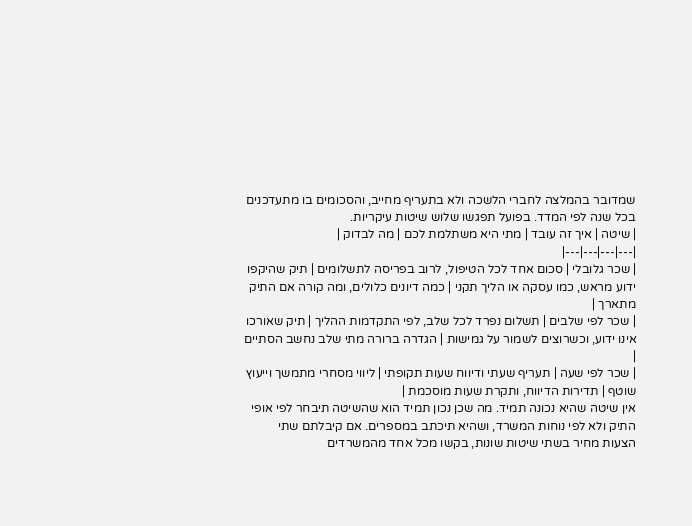שמדובר בהמלצה לחברי הלשכה ולא בתעריף מחייב, והסכומים בו מתעדכנים בכל שנה לפי המדד. בפועל תפגשו שלוש שיטות עיקריות.
| שיטה | איך זה עובד | מתי היא משתלמת לכם | מה לבדוק |
|---|---|---|---|
| שכר גלובלי | סכום אחד לכל הטיפול, לרוב בפריסה לתשלומים | תיק שהיקפו ידוע מראש, כמו עסקה או הליך תקני | כמה דיונים כלולים, ומה קורה אם התיק מתארך |
| שכר לפי שלבים | תשלום נפרד לכל שלב, לפי התקדמות ההליך | תיק שאורכו אינו ידוע, וכשרוצים לשמור על גמישות | הגדרה ברורה מתי שלב נחשב הסתיים |
| שכר לפי שעה | תעריף שעתי ודיווח שעות תקופתי | ליווי מסחרי מתמשך וייעוץ שוטף | תדירות הדיווח, ותקרת שעות מוסכמת |
אין שיטה שהיא נכונה תמיד. מה שכן נכון תמיד הוא שהשיטה תיבחר לפי אופי התיק ולא לפי נוחות המשרד, ושהיא תיכתב במספרים. אם קיבלתם שתי הצעות מחיר בשתי שיטות שונות, בקשו מכל אחד מהמשרדים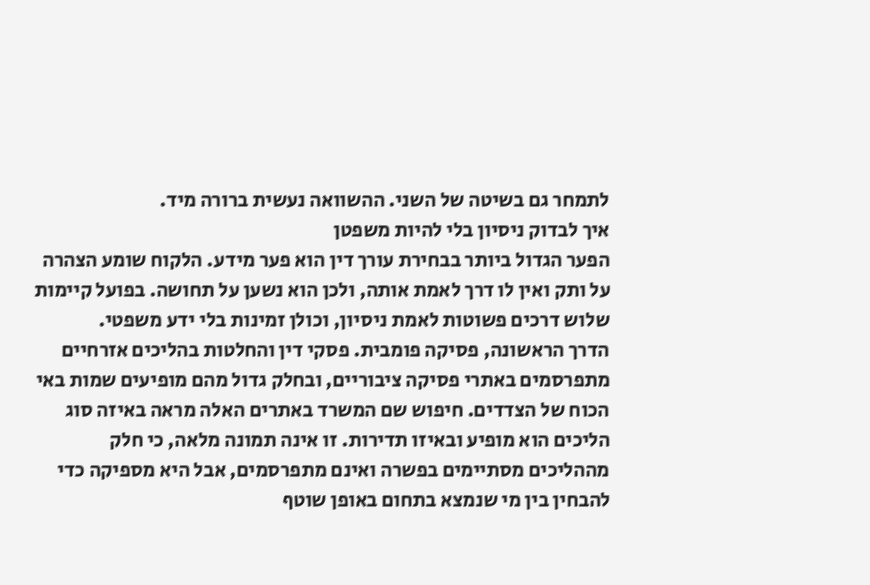לתמחר גם בשיטה של השני. ההשוואה נעשית ברורה מיד.
איך לבדוק ניסיון בלי להיות משפטן
הפער הגדול ביותר בבחירת עורך דין הוא פער מידע. הלקוח שומע הצהרה על ותק ואין לו דרך לאמת אותה, ולכן הוא נשען על תחושה. בפועל קיימות שלוש דרכים פשוטות לאמת ניסיון, וכולן זמינות בלי ידע משפטי.
הדרך הראשונה, פסיקה פומבית. פסקי דין והחלטות בהליכים אזרחיים מתפרסמים באתרי פסיקה ציבוריים, ובחלק גדול מהם מופיעים שמות באי הכוח של הצדדים. חיפוש שם המשרד באתרים האלה מראה באיזה סוג הליכים הוא מופיע ובאיזו תדירות. זו אינה תמונה מלאה, כי חלק מההליכים מסתיימים בפשרה ואינם מתפרסמים, אבל היא מספיקה כדי להבחין בין מי שנמצא בתחום באופן שוטף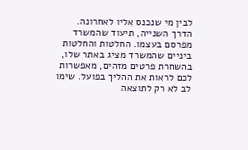לבין מי שנכנס אליו לאחרונה.
הדרך השנייה, תיעוד שהמשרד מפרסם בעצמו. החלטות והחלטות ביניים שהמשרד מציג באתר שלו, בהשחרת פרטים מזהים, מאפשרות לכם לראות את ההליך בפועל. שימו לב לא רק לתוצאה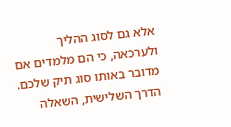אלא גם לסוג ההליך ולערכאה, כי הם מלמדים אם מדובר באותו סוג תיק שלכם.
הדרך השלישית, השאלה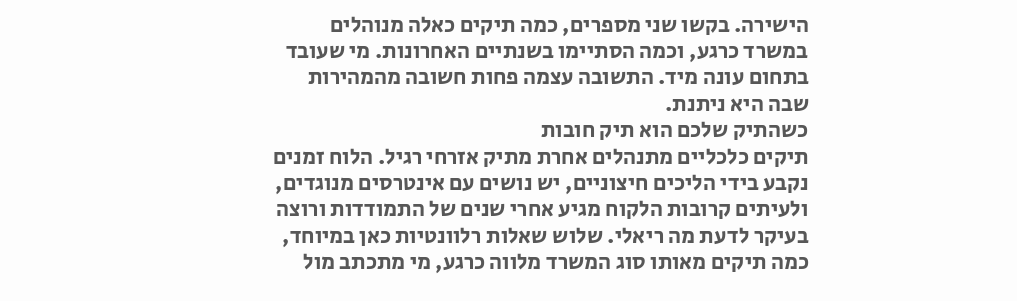הישירה. בקשו שני מספרים, כמה תיקים כאלה מנוהלים במשרד כרגע, וכמה הסתיימו בשנתיים האחרונות. מי שעובד בתחום עונה מיד. התשובה עצמה פחות חשובה מהמהירות שבה היא ניתנת.
כשהתיק שלכם הוא תיק חובות
תיקים כלכליים מתנהלים אחרת מתיק אזרחי רגיל. הלוח זמנים נקבע בידי הליכים חיצוניים, יש נושים עם אינטרסים מנוגדים, ולעיתים קרובות הלקוח מגיע אחרי שנים של התמודדות ורוצה בעיקר לדעת מה ריאלי. שלוש שאלות רלוונטיות כאן במיוחד, כמה תיקים מאותו סוג המשרד מלווה כרגע, מי מתכתב מול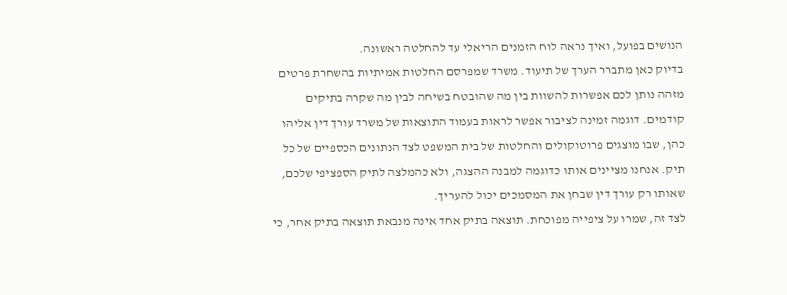הנושים בפועל, ואיך נראה לוח הזמנים הריאלי עד להחלטה ראשונה.
בדיוק כאן מתברר הערך של תיעוד. משרד שמפרסם החלטות אמיתיות בהשחרת פרטים מזהה נותן לכם אפשרות להשוות בין מה שהובטח בשיחה לבין מה שקרה בתיקים קודמים. דוגמה זמינה לציבור אפשר לראות בעמוד התוצאות של משרד עורך דין אליהו כהן, שבו מוצגים פרוטוקולים והחלטות של בית המשפט לצד הנתונים הכספיים של כל תיק. אנחנו מציינים אותו כדוגמה למבנה ההצגה, ולא כהמלצה לתיק הספציפי שלכם, שאותו רק עורך דין שבחן את המסמכים יכול להעריך.
לצד זה, שמרו על ציפייה מפוכחת. תוצאה בתיק אחד אינה מנבאת תוצאה בתיק אחר, כי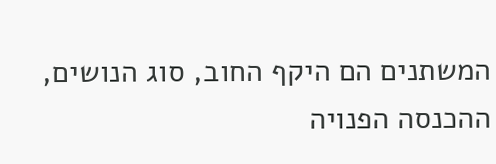המשתנים הם היקף החוב, סוג הנושים, ההכנסה הפנויה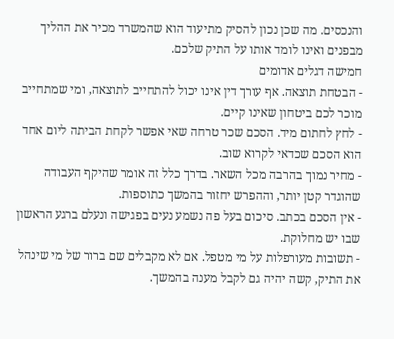והנכסים. מה שכן נכון להסיק מתיעוד הוא שהמשרד מכיר את ההליך מבפנים ואינו לומד אותו על התיק שלכם.
חמישה דגלים אדומים
- הבטחת תוצאה. אף עורך דין אינו יכול להתחייב לתוצאה, ומי שמתחייב מוכר לכם ביטחון שאינו קיים.
- לחץ לחתום מיד. הסכם שכר טרחה שאי אפשר לקחת הביתה ליום אחד הוא הסכם שכדאי לקרוא שוב.
- מחיר נמוך בהרבה מכל השאר. בדרך כלל זה אומר שהיקף העבודה שהוגדר קטן יותר, וההפרש יחזור בהמשך כתוספות.
- אין הסכם בכתב. סיכום בעל פה נשמע נעים בפגישה ונעלם ברגע הראשון שבו יש מחלוקת.
- תשובות מעורפלות על מי מטפל. אם לא מקבלים שם ברור של מי שינהל את התיק, קשה יהיה גם לקבל מענה בהמשך.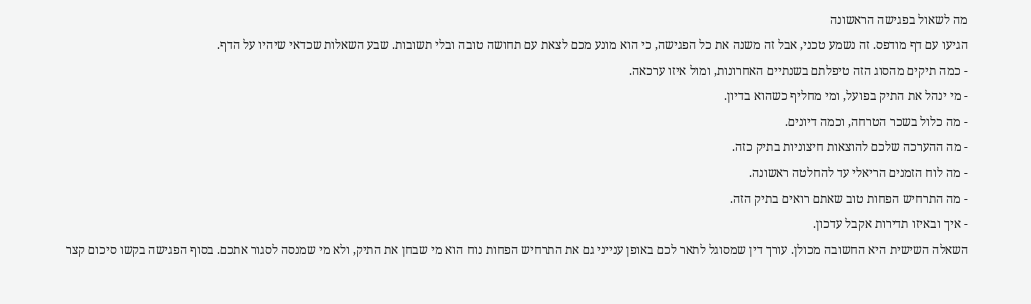מה לשאול בפגישה הראשונה
הגיעו עם דף מודפס. זה נשמע טכני, אבל זה משנה את כל הפגישה, כי הוא מונע מכם לצאת עם תחושה טובה ובלי תשובות. שבע השאלות שכדאי שיהיו על הדף.
- כמה תיקים מהסוג הזה טיפלתם בשנתיים האחרונות, ומול איזו ערכאה.
- מי ינהל את התיק בפועל, ומי מחליף כשהוא בדיון.
- מה כלול בשכר הטרחה, וכמה דיונים.
- מה ההערכה שלכם להוצאות חיצוניות בתיק כזה.
- מה לוח הזמנים הריאלי עד להחלטה ראשונה.
- מה התרחיש הפחות טוב שאתם רואים בתיק הזה.
- איך ובאיזו תדירות אקבל עדכון.
השאלה השישית היא החשובה מכולן. עורך דין שמסוגל לתאר לכם באופן ענייני גם את התרחיש הפחות נוח הוא מי שבחן את התיק, ולא מי שמנסה לסגור אתכם. בסוף הפגישה בקשו סיכום קצר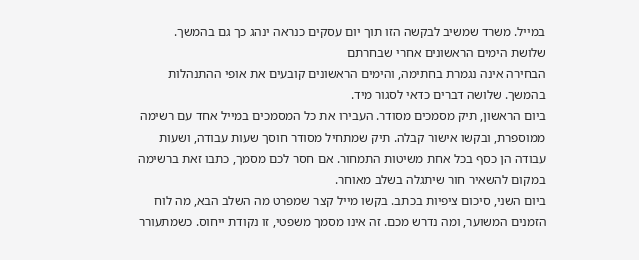במייל. משרד שמשיב לבקשה הזו תוך יום עסקים כנראה ינהג כך גם בהמשך.
שלושת הימים הראשונים אחרי שבחרתם
הבחירה אינה נגמרת בחתימה, והימים הראשונים קובעים את אופי ההתנהלות בהמשך. שלושה דברים כדאי לסגור מיד.
ביום הראשון, תיק מסמכים מסודר. העבירו את כל המסמכים במייל אחד עם רשימה ממוספרת, ובקשו אישור קבלה. תיק שמתחיל מסודר חוסך שעות עבודה, ושעות עבודה הן כסף בכל אחת משיטות התמחור. אם חסר לכם מסמך, כתבו זאת ברשימה במקום להשאיר חור שיתגלה בשלב מאוחר.
ביום השני, סיכום ציפיות בכתב. בקשו מייל קצר שמפרט מה השלב הבא, מה לוח הזמנים המשוער, ומה נדרש מכם. זה אינו מסמך משפטי, זו נקודת ייחוס. כשמתעורר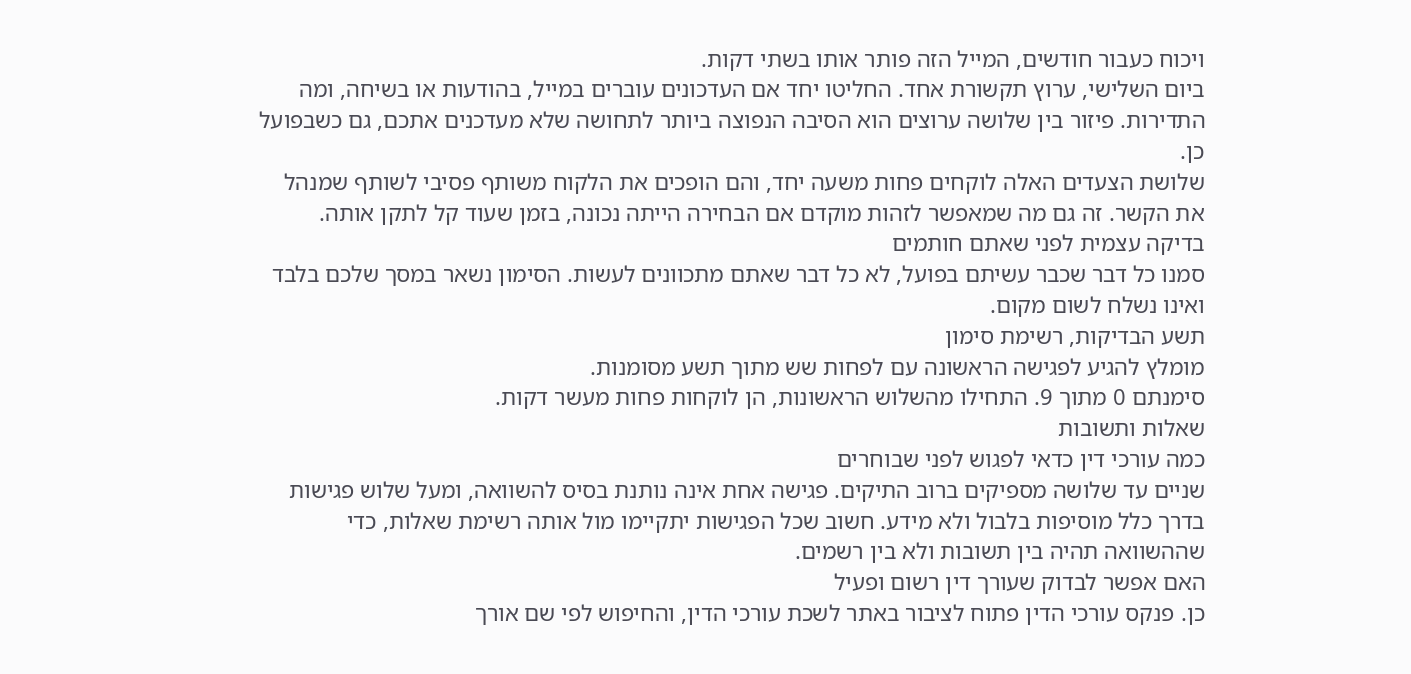ויכוח כעבור חודשים, המייל הזה פותר אותו בשתי דקות.
ביום השלישי, ערוץ תקשורת אחד. החליטו יחד אם העדכונים עוברים במייל, בהודעות או בשיחה, ומה התדירות. פיזור בין שלושה ערוצים הוא הסיבה הנפוצה ביותר לתחושה שלא מעדכנים אתכם, גם כשבפועל כן.
שלושת הצעדים האלה לוקחים פחות משעה יחד, והם הופכים את הלקוח משותף פסיבי לשותף שמנהל את הקשר. זה גם מה שמאפשר לזהות מוקדם אם הבחירה הייתה נכונה, בזמן שעוד קל לתקן אותה.
בדיקה עצמית לפני שאתם חותמים
סמנו כל דבר שכבר עשיתם בפועל, לא כל דבר שאתם מתכוונים לעשות. הסימון נשאר במסך שלכם בלבד ואינו נשלח לשום מקום.
תשע הבדיקות, רשימת סימון
מומלץ להגיע לפגישה הראשונה עם לפחות שש מתוך תשע מסומנות.
סימנתם 0 מתוך 9. התחילו מהשלוש הראשונות, הן לוקחות פחות מעשר דקות.
שאלות ותשובות
כמה עורכי דין כדאי לפגוש לפני שבוחרים
שניים עד שלושה מספיקים ברוב התיקים. פגישה אחת אינה נותנת בסיס להשוואה, ומעל שלוש פגישות בדרך כלל מוסיפות בלבול ולא מידע. חשוב שכל הפגישות יתקיימו מול אותה רשימת שאלות, כדי שההשוואה תהיה בין תשובות ולא בין רשמים.
האם אפשר לבדוק שעורך דין רשום ופעיל
כן. פנקס עורכי הדין פתוח לציבור באתר לשכת עורכי הדין, והחיפוש לפי שם אורך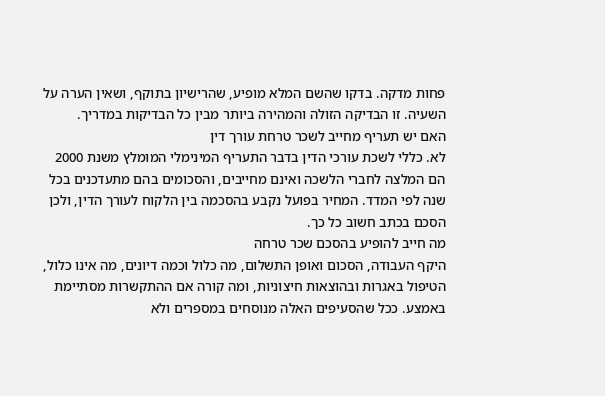פחות מדקה. בדקו שהשם המלא מופיע, שהרישיון בתוקף, ושאין הערה על השעיה. זו הבדיקה הזולה והמהירה ביותר מבין כל הבדיקות במדריך.
האם יש תעריף מחייב לשכר טרחת עורך דין
לא. כללי לשכת עורכי הדין בדבר התעריף המינימלי המומלץ משנת 2000 הם המלצה לחברי הלשכה ואינם מחייבים, והסכומים בהם מתעדכנים בכל שנה לפי המדד. המחיר בפועל נקבע בהסכמה בין הלקוח לעורך הדין, ולכן הסכם בכתב חשוב כל כך.
מה חייב להופיע בהסכם שכר טרחה
היקף העבודה, הסכום ואופן התשלום, מה כלול וכמה דיונים, מה אינו כלול, הטיפול באגרות ובהוצאות חיצוניות, ומה קורה אם ההתקשרות מסתיימת באמצע. ככל שהסעיפים האלה מנוסחים במספרים ולא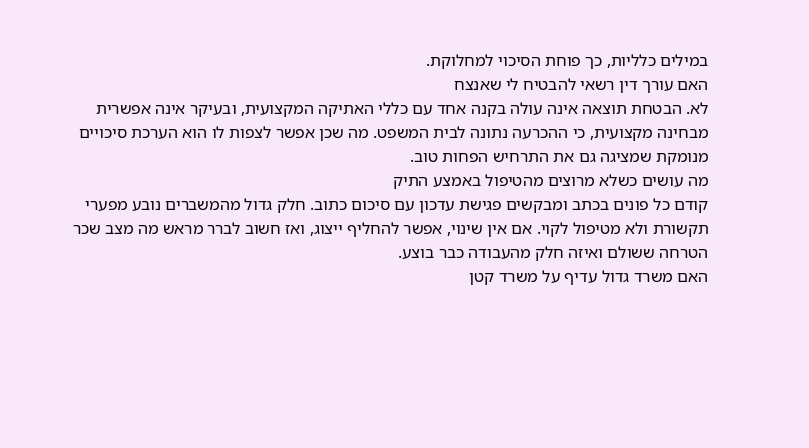במילים כלליות, כך פוחת הסיכוי למחלוקת.
האם עורך דין רשאי להבטיח לי שאנצח
לא. הבטחת תוצאה אינה עולה בקנה אחד עם כללי האתיקה המקצועית, ובעיקר אינה אפשרית מבחינה מקצועית, כי ההכרעה נתונה לבית המשפט. מה שכן אפשר לצפות לו הוא הערכת סיכויים מנומקת שמציגה גם את התרחיש הפחות טוב.
מה עושים כשלא מרוצים מהטיפול באמצע התיק
קודם כל פונים בכתב ומבקשים פגישת עדכון עם סיכום כתוב. חלק גדול מהמשברים נובע מפערי תקשורת ולא מטיפול לקוי. אם אין שינוי, אפשר להחליף ייצוג, ואז חשוב לברר מראש מה מצב שכר הטרחה ששולם ואיזה חלק מהעבודה כבר בוצע.
האם משרד גדול עדיף על משרד קטן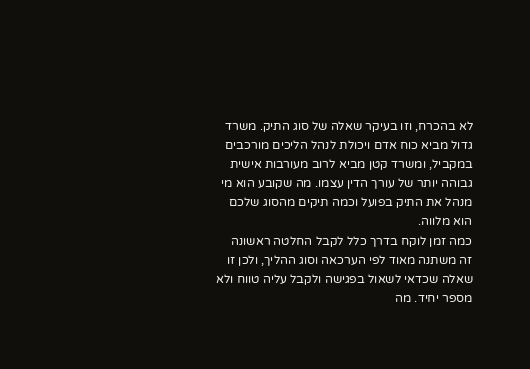לא בהכרח, וזו בעיקר שאלה של סוג התיק. משרד גדול מביא כוח אדם ויכולת לנהל הליכים מורכבים במקביל, ומשרד קטן מביא לרוב מעורבות אישית גבוהה יותר של עורך הדין עצמו. מה שקובע הוא מי מנהל את התיק בפועל וכמה תיקים מהסוג שלכם הוא מלווה.
כמה זמן לוקח בדרך כלל לקבל החלטה ראשונה
זה משתנה מאוד לפי הערכאה וסוג ההליך, ולכן זו שאלה שכדאי לשאול בפגישה ולקבל עליה טווח ולא מספר יחיד. מה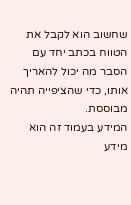שחשוב הוא לקבל את הטווח בכתב יחד עם הסבר מה יכול להאריך אותו, כדי שהציפייה תהיה מבוססת.
המידע בעמוד זה הוא מידע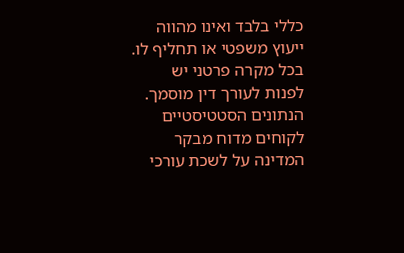כללי בלבד ואינו מהווה ייעוץ משפטי או תחליף לו. בכל מקרה פרטני יש לפנות לעורך דין מוסמך. הנתונים הסטטיסטיים לקוחים מדוח מבקר המדינה על לשכת עורכי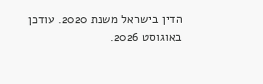הדין בישראל משנת 2020. עודכן באוגוסט 2026.